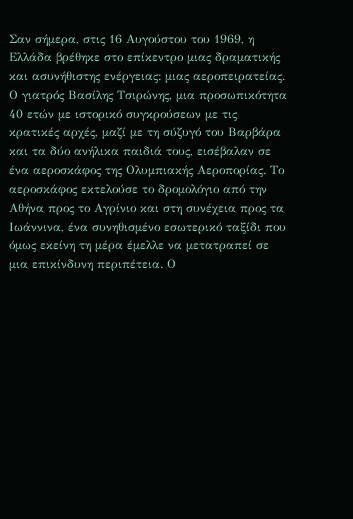Σαν σήμερα, στις 16 Αυγούστου του 1969, η Ελλάδα βρέθηκε στο επίκεντρο μιας δραματικής και ασυνήθιστης ενέργειας: μιας αεροπειρατείας. Ο γιατρός Βασίλης Τσιρώνης, μια προσωπικότητα 40 ετών με ιστορικό συγκρούσεων με τις κρατικές αρχές, μαζί με τη σύζυγό του Βαρβάρα και τα δύο ανήλικα παιδιά τους, εισέβαλαν σε ένα αεροσκάφος της Ολυμπιακής Αεροπορίας. Το αεροσκάφος εκτελούσε το δρομολόγιο από την Αθήνα προς το Αγρίνιο και στη συνέχεια προς τα Ιωάννινα, ένα συνηθισμένο εσωτερικό ταξίδι που όμως εκείνη τη μέρα έμελλε να μετατραπεί σε μια επικίνδυνη περιπέτεια. Ο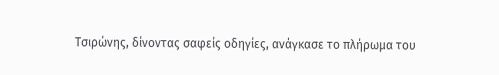Τσιρώνης, δίνοντας σαφείς οδηγίες, ανάγκασε το πλήρωμα του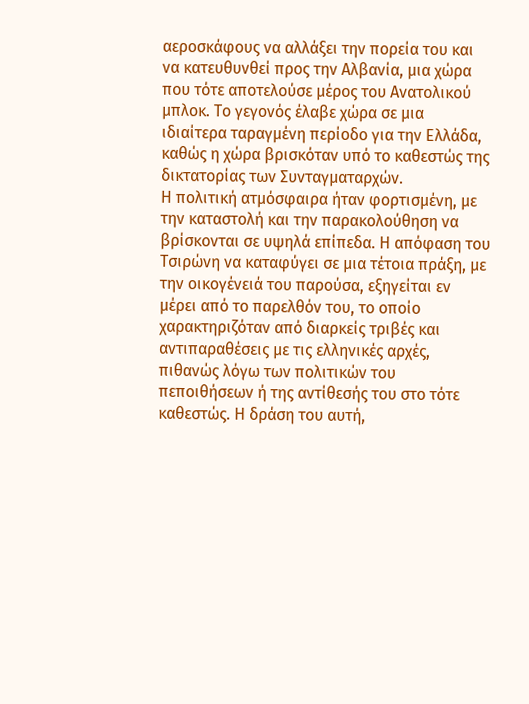αεροσκάφους να αλλάξει την πορεία του και να κατευθυνθεί προς την Αλβανία, μια χώρα που τότε αποτελούσε μέρος του Ανατολικού μπλοκ. Το γεγονός έλαβε χώρα σε μια ιδιαίτερα ταραγμένη περίοδο για την Ελλάδα, καθώς η χώρα βρισκόταν υπό το καθεστώς της δικτατορίας των Συνταγματαρχών.
Η πολιτική ατμόσφαιρα ήταν φορτισμένη, με την καταστολή και την παρακολούθηση να βρίσκονται σε υψηλά επίπεδα. Η απόφαση του Τσιρώνη να καταφύγει σε μια τέτοια πράξη, με την οικογένειά του παρούσα, εξηγείται εν μέρει από το παρελθόν του, το οποίο χαρακτηριζόταν από διαρκείς τριβές και αντιπαραθέσεις με τις ελληνικές αρχές, πιθανώς λόγω των πολιτικών του πεποιθήσεων ή της αντίθεσής του στο τότε καθεστώς. Η δράση του αυτή,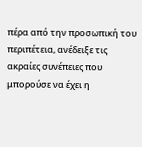πέρα από την προσωπική του περιπέτεια, ανέδειξε τις ακραίες συνέπειες που μπορούσε να έχει η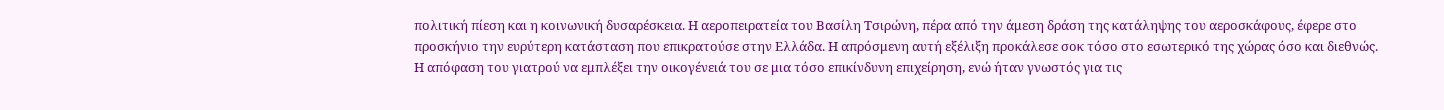πολιτική πίεση και η κοινωνική δυσαρέσκεια. Η αεροπειρατεία του Βασίλη Τσιρώνη, πέρα από την άμεση δράση της κατάληψης του αεροσκάφους, έφερε στο προσκήνιο την ευρύτερη κατάσταση που επικρατούσε στην Ελλάδα. Η απρόσμενη αυτή εξέλιξη προκάλεσε σοκ τόσο στο εσωτερικό της χώρας όσο και διεθνώς.
Η απόφαση του γιατρού να εμπλέξει την οικογένειά του σε μια τόσο επικίνδυνη επιχείρηση, ενώ ήταν γνωστός για τις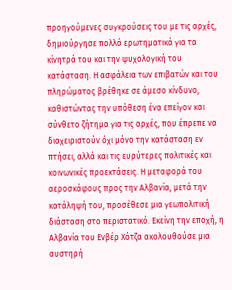προηγούμενες συγκρούσεις του με τις αρχές, δημιούργησε πολλά ερωτηματικά για τα κίνητρά του και την ψυχολογική του κατάσταση. Η ασφάλεια των επιβατών και του πληρώματος βρέθηκε σε άμεσο κίνδυνο, καθιστώντας την υπόθεση ένα επείγον και σύνθετο ζήτημα για τις αρχές, που έπρεπε να διαχειριστούν όχι μόνο την κατάσταση εν πτήσει, αλλά και τις ευρύτερες πολιτικές και κοινωνικές προεκτάσεις. Η μεταφορά του αεροσκάφους προς την Αλβανία, μετά την κατάληψή του, προσέθεσε μια γεωπολιτική διάσταση στο περιστατικό. Εκείνη την εποχή, η Αλβανία του Ενβέρ Χότζα ακολουθούσε μια αυστηρή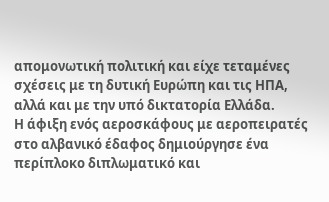απομονωτική πολιτική και είχε τεταμένες σχέσεις με τη δυτική Ευρώπη και τις ΗΠΑ, αλλά και με την υπό δικτατορία Ελλάδα.
Η άφιξη ενός αεροσκάφους με αεροπειρατές στο αλβανικό έδαφος δημιούργησε ένα περίπλοκο διπλωματικό και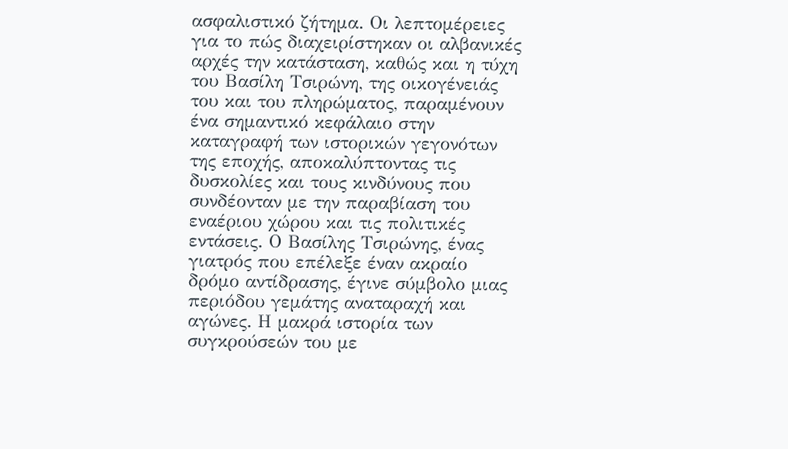ασφαλιστικό ζήτημα. Οι λεπτομέρειες για το πώς διαχειρίστηκαν οι αλβανικές αρχές την κατάσταση, καθώς και η τύχη του Βασίλη Τσιρώνη, της οικογένειάς του και του πληρώματος, παραμένουν ένα σημαντικό κεφάλαιο στην καταγραφή των ιστορικών γεγονότων της εποχής, αποκαλύπτοντας τις δυσκολίες και τους κινδύνους που συνδέονταν με την παραβίαση του εναέριου χώρου και τις πολιτικές εντάσεις. Ο Βασίλης Τσιρώνης, ένας γιατρός που επέλεξε έναν ακραίο δρόμο αντίδρασης, έγινε σύμβολο μιας περιόδου γεμάτης αναταραχή και αγώνες. Η μακρά ιστορία των συγκρούσεών του με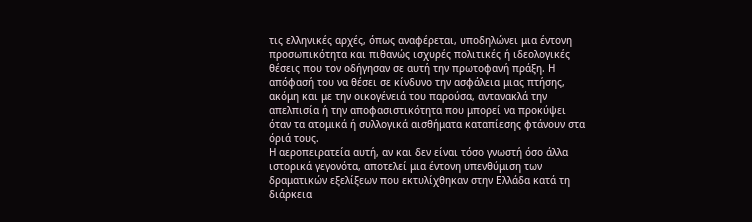τις ελληνικές αρχές, όπως αναφέρεται, υποδηλώνει μια έντονη προσωπικότητα και πιθανώς ισχυρές πολιτικές ή ιδεολογικές θέσεις που τον οδήγησαν σε αυτή την πρωτοφανή πράξη. Η απόφασή του να θέσει σε κίνδυνο την ασφάλεια μιας πτήσης, ακόμη και με την οικογένειά του παρούσα, αντανακλά την απελπισία ή την αποφασιστικότητα που μπορεί να προκύψει όταν τα ατομικά ή συλλογικά αισθήματα καταπίεσης φτάνουν στα όριά τους.
Η αεροπειρατεία αυτή, αν και δεν είναι τόσο γνωστή όσο άλλα ιστορικά γεγονότα, αποτελεί μια έντονη υπενθύμιση των δραματικών εξελίξεων που εκτυλίχθηκαν στην Ελλάδα κατά τη διάρκεια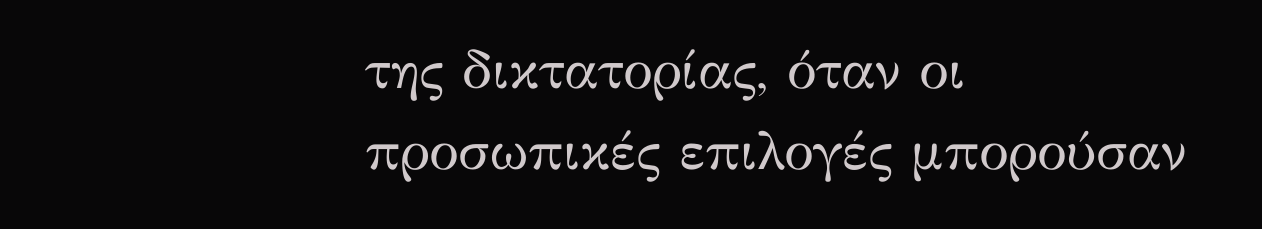της δικτατορίας, όταν οι προσωπικές επιλογές μπορούσαν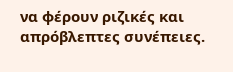να φέρουν ριζικές και απρόβλεπτες συνέπειες.